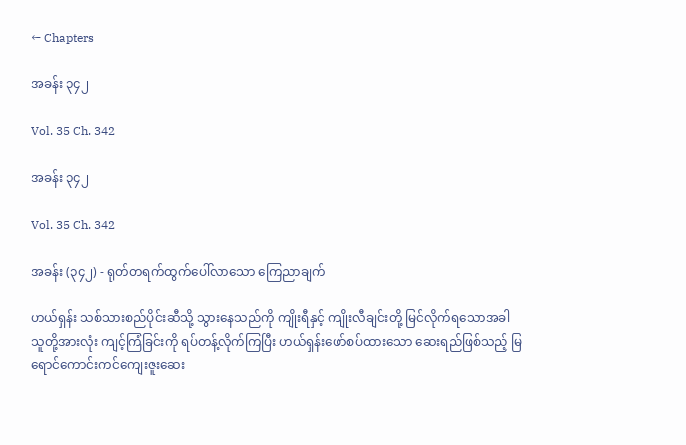← Chapters

အခန်း ၃၄၂

Vol. 35 Ch. 342

အခန်း ၃၄၂

Vol. 35 Ch. 342

အခန်း (၃၄၂) - ရုတ်တရက်ထွက်ပေါ်လာသော ကြေညာချက်

ဟယ်ရှန်း သစ်သားစည်ပိုင်းဆီသို့ သွားနေသည်ကို ကျိုးရီနှင့် ကျိုးလီချင်းတို့ မြင်လိုက်ရသောအခါ သူတို့အားလုံး ကျင့်ကြံခြင်းကို ရပ်တန့်လိုက်ကြပြီး ဟယ်ရှန်းဖော်စပ်ထားသော ဆေးရည်ဖြစ်သည့် မြရောင်ကောင်းကင်ကျေးဇူးဆေး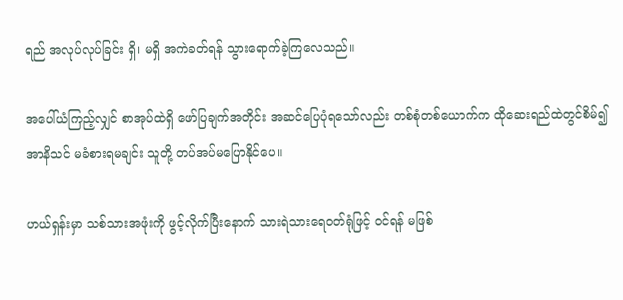ရည် အလုပ်လုပ်ခြင်း ရှိ၊ မရှိ အကဲခတ်ရန် သွားရောက်ခဲ့ကြလေသည်။

အပေါ်ယံကြည့်လျှင် စာအုပ်ထဲရှိ ဖော်ပြချက်အတိုင်း အဆင်ပြေပုံရသော်လည်း တစ်စုံတစ်ယောက်က ထိုဆေးရည်ထဲတွင်စိမ်၍ အာနိသင် မခံစားရမချင်း သူတို့ တပ်အပ်မပြောနိုင်ပေ။

ဟယ်ရှန်းမှာ သစ်သားအဖုံးကို ဖွင့်လိုက်ပြီးနောက် သားရဲသားရေဝတ်ရုံဖြင့် ဝင်ရန် မဖြစ်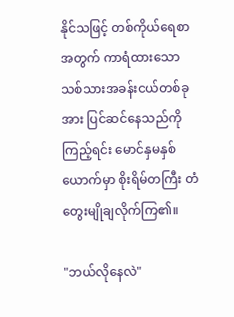နိုင်သဖြင့် တစ်ကိုယ်ရေစာအတွက် ကာရံထားသော သစ်သားအခန်းငယ်တစ်ခုအား ပြင်ဆင်နေသည်ကိုကြည့်ရင်း မောင်နှမနှစ်ယောက်မှာ စိုးရိမ်တကြီး တံတွေးမျိုချလိုက်ကြ၏။

"ဘယ်လိုနေလဲ"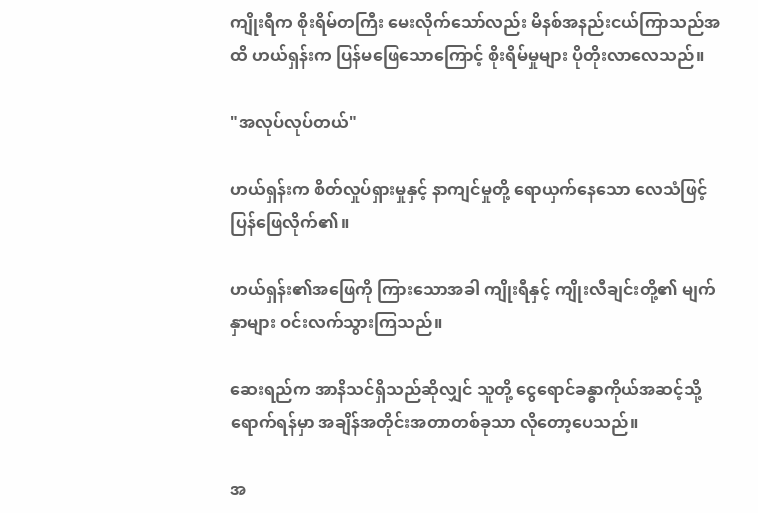ကျိုးရီက စိုးရိမ်တကြီး မေးလိုက်သော်လည်း မိနစ်အနည်းငယ်ကြာသည်အထိ ဟယ်ရှန်းက ပြန်မဖြေသောကြောင့် စိုးရိမ်မှုများ ပိုတိုးလာလေသည်။

"အလုပ်လုပ်တယ်"

ဟယ်ရှန်းက စိတ်လှုပ်ရှားမှုနှင့် နာကျင်မှုတို့ ရောယှက်နေသော လေသံဖြင့် ပြန်ဖြေလိုက်၏။

ဟယ်ရှန်း၏အဖြေကို ကြားသောအခါ ကျိုးရီနှင့် ကျိုးလီချင်းတို့၏ မျက်နှာများ ဝင်းလက်သွားကြသည်။

ဆေးရည်က အာနိသင်ရှိသည်ဆိုလျှင် သူတို့ ငွေရောင်ခန္ဓာကိုယ်အဆင့်သို့ ရောက်ရန်မှာ အချိန်အတိုင်းအတာတစ်ခုသာ လိုတော့ပေသည်။

အ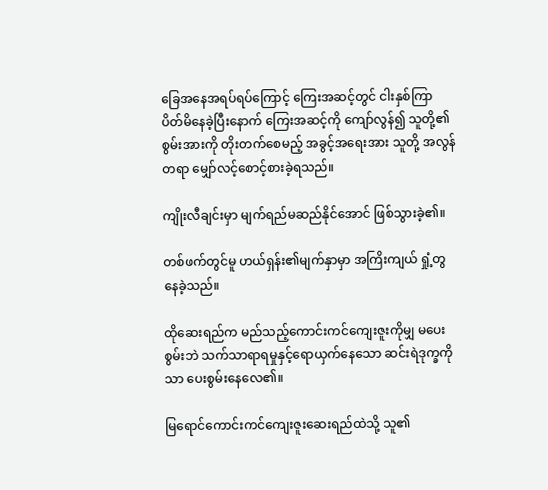ခြေအနေအရပ်ရပ်ကြောင့် ကြေးအဆင့်တွင် ငါးနှစ်ကြာ ပိတ်မိနေခဲ့ပြီးနောက် ကြေးအဆင့်ကို ကျော်လွန်၍ သူတို့၏စွမ်းအားကို တိုးတက်စေမည့် အခွင့်အရေးအား သူတို့ အလွန်တရာ မျှော်လင့်စောင့်စားခဲ့ရသည်။

ကျိုးလီချင်းမှာ မျက်ရည်မဆည်နိုင်အောင် ဖြစ်သွားခဲ့၏။

တစ်ဖက်တွင်မူ ဟယ်ရှန်း၏မျက်နှာမှာ အကြိးကျယ် ရှုံ့တွနေခဲ့သည်။

ထိုဆေးရည်က မည်သည့်ကောင်းကင်ကျေးဇူးကိုမျှ မပေးစွမ်းဘဲ သက်သာရာရမှုနှင့်ရောယှက်နေသော ဆင်းရဲဒုက္ခကိုသာ ပေးစွမ်းနေလေ၏။

မြရောင်ကောင်းကင်ကျေးဇူးဆေးရည်ထဲသို့ သူ၏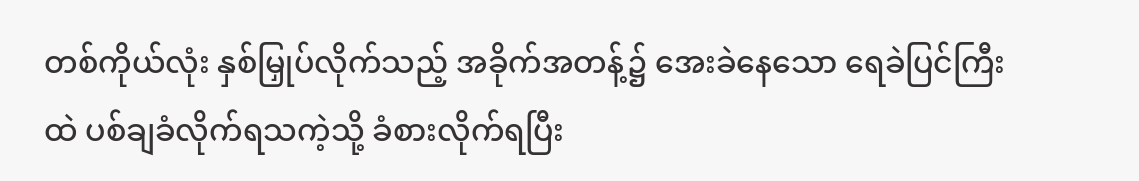တစ်ကိုယ်လုံး နှစ်မြှုပ်လိုက်သည့် အခိုက်အတန့်၌ အေးခဲနေသော ရေခဲပြင်ကြီးထဲ ပစ်ချခံလိုက်ရသကဲ့သို့ ခံစားလိုက်ရပြီး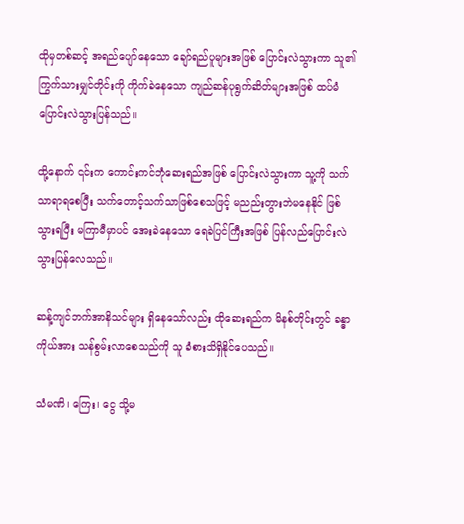ထိုမှတစ်ဆင့် အရည်ပျော်နေသော ချော်ရည်ပူများအဖြစ် ပြောင်းလဲသွားကာ သူ၏ကြွက်သားမျှင်တိုင်းကို ကိုက်ခဲနေသော ကျည်ဆန်ပုရွက်ဆိတ်များအဖြစ် ထပ်မံပြောင်းလဲသွားပြန်သည်။

ထို့နောက် ၎င်းက ကောင်းကင်ဘုံဆေးရည်အဖြစ် ပြောင်းလဲသွားကာ သူ့ကို သက်သာရာရစေပြီး သက်တောင့်သက်သာဖြစ်စေသဖြင့် မညည်းတွားဘဲမနေနိုင် ဖြစ်သွားရပြီး မကြာမီမှာပင် အေးခဲနေသော ရေခဲပြင်ကြီးအဖြစ် ပြန်လည်ပြောင်းလဲသွားပြန်လေသည်။

ဆန့်ကျင်ဘက်အာနိသင်များ ရှိနေသော်လည်း ထိုဆေးရည်က မိနစ်တိုင်းတွင် ခန္ဓာကိုယ်အား သန်စွမ်းလာစေသည်ကို သူ ခံစားသိရှိနိုင်ပေသည်။

သံမဏိ၊ ကြေး၊ ငွေ သို့မ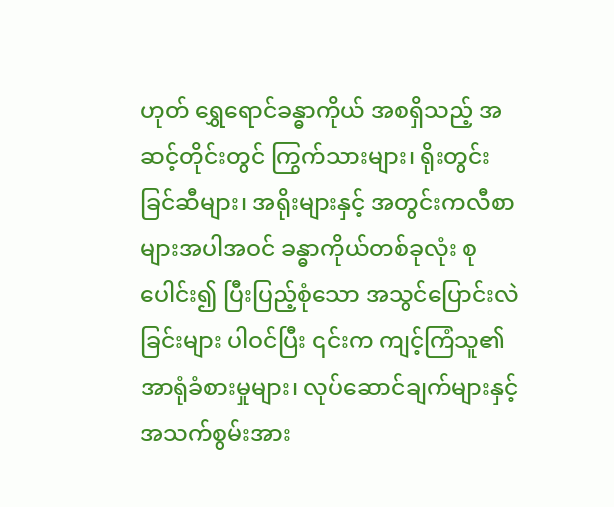ဟုတ် ရွှေရောင်ခန္ဓာကိုယ် အစရှိသည့် အဆင့်တိုင်းတွင် ကြွက်သားများ၊ ရိုးတွင်းခြင်ဆီများ၊ အရိုးများနှင့် အတွင်းကလီစာများအပါအဝင် ခန္ဓာကိုယ်တစ်ခုလုံး စုပေါင်း၍ ပြီးပြည့်စုံသော အသွင်ပြောင်းလဲခြင်းများ ပါဝင်ပြီး ၎င်းက ကျင့်ကြံသူ၏ အာရုံခံစားမှုများ၊ လုပ်ဆောင်ချက်များနှင့် အသက်စွမ်းအား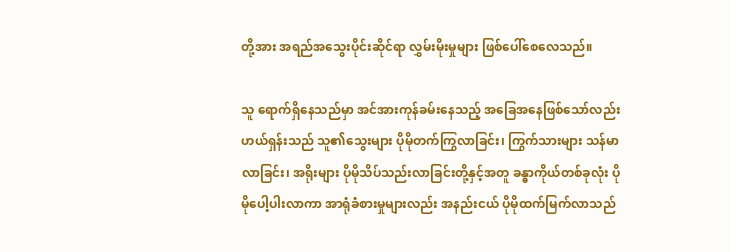တို့အား အရည်အသွေးပိုင်းဆိုင်ရာ လွှမ်းမိုးမှုများ ဖြစ်ပေါ်စေလေသည်။

သူ ရောက်ရှိနေသည်မှာ အင်အားကုန်ခမ်းနေသည့် အခြေအနေဖြစ်သော်လည်း ဟယ်ရှန်းသည် သူ၏သွေးများ ပိုမိုတက်ကြွလာခြင်း၊ ကြွက်သားများ သန်မာလာခြင်း၊ အရိုးများ ပိုမိုသိပ်သည်းလာခြင်းတို့နှင့်အတူ ခန္ဓာကိုယ်တစ်ခုလုံး ပိုမိုပေါ့ပါးလာကာ အာရုံခံစားမှုများလည်း အနည်းငယ် ပိုမိုထက်မြက်လာသည်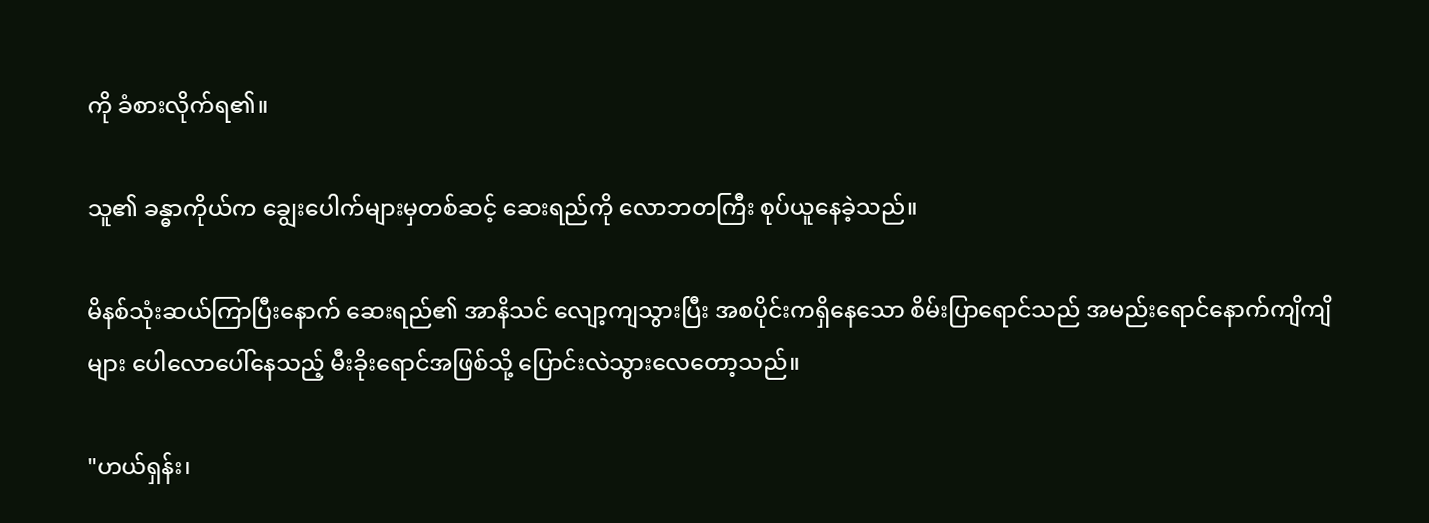ကို ခံစားလိုက်ရ၏။

သူ၏ ခန္ဓာကိုယ်က ချွေးပေါက်များမှတစ်ဆင့် ဆေးရည်ကို လောဘတကြီး စုပ်ယူနေခဲ့သည်။

မိနစ်သုံးဆယ်ကြာပြီးနောက် ဆေးရည်၏ အာနိသင် လျော့ကျသွားပြီး အစပိုင်းကရှိနေသော စိမ်းပြာရောင်သည် အမည်းရောင်နောက်ကျိကျိများ ပေါလောပေါ်နေသည့် မီးခိုးရောင်အဖြစ်သို့ ပြောင်းလဲသွားလေတော့သည်။

"ဟယ်ရှန်း၊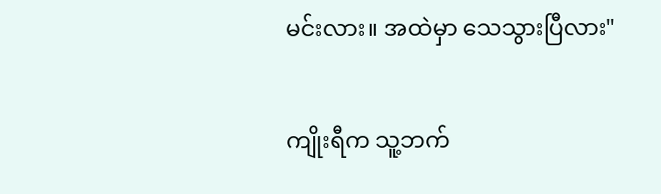မင်းလား။ အထဲမှာ သေသွားပြီလား"

ကျိုးရီက သူ့ဘက်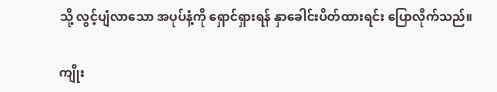သို့ လွင့်ပျံလာသော အပုပ်နံ့ကို ရှောင်ရှားရန် နှာခေါင်းပိတ်ထားရင်း ပြောလိုက်သည်။

ကျိုး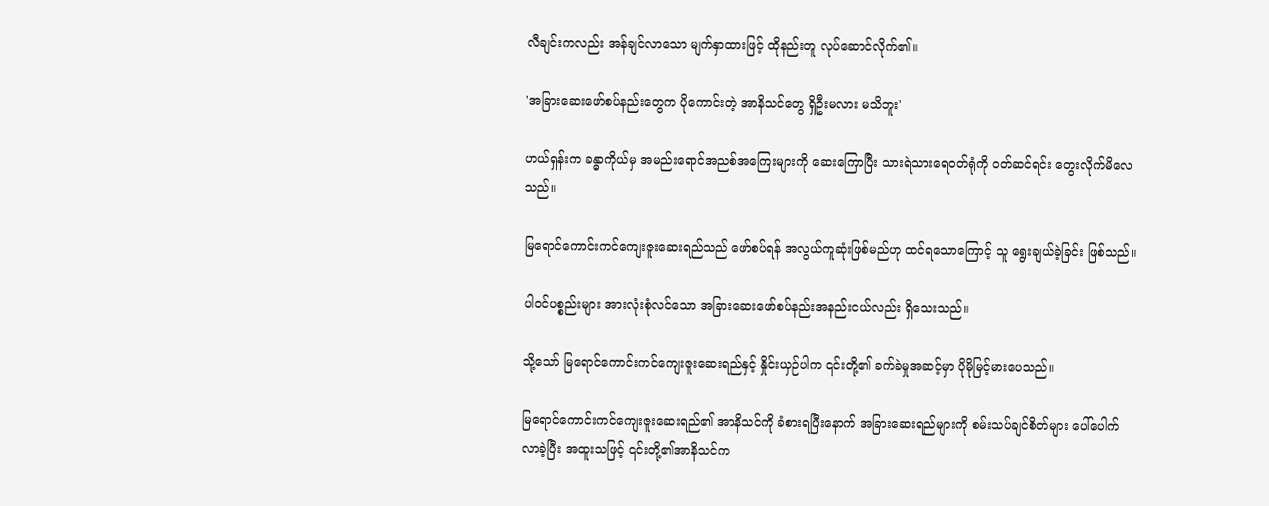လီချင်းကလည်း အန်ချင်လာသော မျက်နှာထားဖြင့် ထိုနည်းတူ လုပ်ဆောင်လိုက်၏။

'အခြားဆေးဖော်စပ်နည်းတွေက ပိုကောင်းတဲ့ အာနိသင်တွေ ရှိဦးမလား မသိဘူး'

ဟယ်ရှန်းက ခန္ဓာကိုယ်မှ အမည်းရောင်အညစ်အကြေးများကို ဆေးကြောပြီး သားရဲသားရေဝတ်ရုံကို ဝတ်ဆင်ရင်း တွေးလိုက်မိလေသည်။

မြရောင်ကောင်းကင်ကျေးဇူးဆေးရည်သည် ဖော်စပ်ရန် အလွယ်ကူဆုံးဖြစ်မည်ဟု ထင်ရသောကြောင့် သူ ရွေးချယ်ခဲ့ခြင်း ဖြစ်သည်။

ပါဝင်ပစ္စည်းများ အားလုံးစုံလင်သော အခြားဆေးဖော်စပ်နည်းအနည်းငယ်လည်း ရှိသေးသည်။

သို့သော် မြရောင်ကောင်းကင်ကျေးဇူးဆေးရည်နှင့် နှိုင်းယှဉ်ပါက ၎င်းတို့၏ ခက်ခဲမှုအဆင့်မှာ ပိုမိုမြင့်မားပေသည်။

မြရောင်ကောင်းကင်ကျေးဇူးဆေးရည်၏ အာနိသင်ကို ခံစားရပြီးနောက် အခြားဆေးရည်များကို စမ်းသပ်ချင်စိတ်များ ပေါ်ပေါက်လာခဲ့ပြီး အထူးသဖြင့် ၎င်းတို့၏အာနိသင်က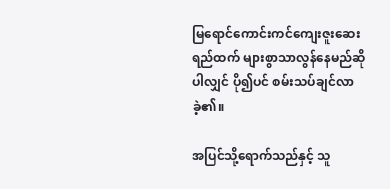မြရောင်ကောင်းကင်ကျေးဇူးဆေးရည်ထက် များစွာသာလွန်နေမည်ဆိုပါလျှင် ပို၍ပင် စမ်းသပ်ချင်လာခဲ့၏။

အပြင်သို့ရောက်သည်နှင့် သူ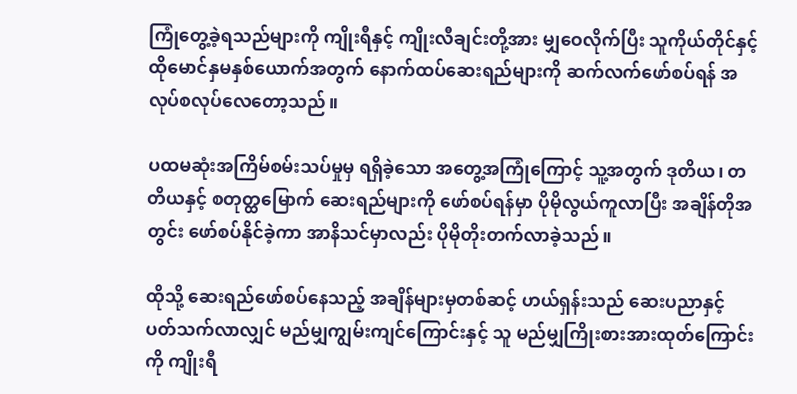ကြုံတွေ့ခဲ့ရသည်များကို ကျိုးရီနှင့် ကျိုးလီချင်းတို့အား မျှဝေလိုက်ပြီး သူကိုယ်တိုင်နှင့် ထိုမောင်နှမနှစ်ယောက်အတွက် နောက်ထပ်ဆေးရည်များကို ဆက်လက်ဖော်စပ်ရန် အလုပ်စလုပ်လေတော့သည်။

ပထမဆုံးအကြိမ်စမ်းသပ်မှုမှ ရရှိခဲ့သော အတွေ့အကြုံကြောင့် သူ့အတွက် ဒုတိယ၊ တတိယနှင့် စတုတ္ထမြောက် ဆေးရည်များကို ဖော်စပ်ရန်မှာ ပိုမိုလွယ်ကူလာပြီး အချိန်တိုအတွင်း ဖော်စပ်နိုင်ခဲ့ကာ အာနိသင်မှာလည်း ပိုမိုတိုးတက်လာခဲ့သည်။

ထိုသို့ ဆေးရည်ဖော်စပ်နေသည့် အချိန်များမှတစ်ဆင့် ဟယ်ရှန်းသည် ဆေးပညာနှင့် ပတ်သက်လာလျှင် မည်မျှကျွမ်းကျင်ကြောင်းနှင့် သူ မည်မျှကြိုးစားအားထုတ်ကြောင်းကို ကျိုးရီ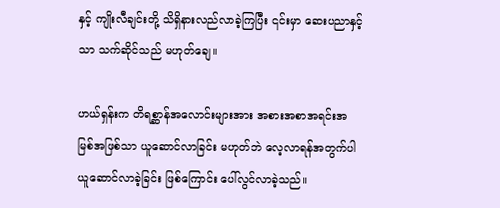နှင့် ကျိုးလီချင်းတို့ သိရှိနားလည်လာခဲ့ကြပြီး ၎င်းမှာ ဆေးပညာနှင့်သာ သက်ဆိုင်သည် မဟုတ်ချေ။

ဟယ်ရှန်းက တိရစ္ဆာန်အလောင်းများအား အစားအစာအရင်းအမြစ်အဖြစ်သာ ယူဆောင်လာခြင်း မဟုတ်ဘဲ လေ့လာရန်အတွက်ပါ ယူဆောင်လာခဲ့ခြင်း ဖြစ်ကြောင်း ပေါ်လွင်လာခဲ့သည်။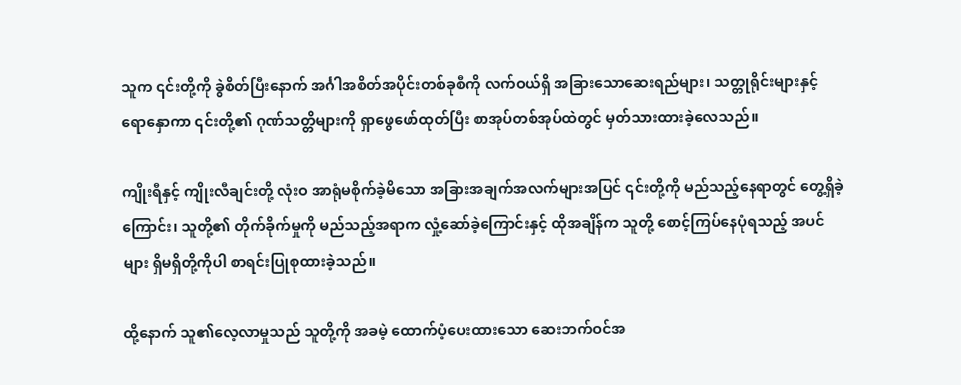သူက ၎င်းတို့ကို ခွဲစိတ်ပြီးနောက် အင်္ဂါအစိတ်အပိုင်းတစ်ခုစီကို လက်ဝယ်ရှိ အခြားသောဆေးရည်များ၊ သတ္တုရိုင်းများနှင့် ရောနှောကာ ၎င်းတို့၏ ဂုဏ်သတ္တိများကို ရှာဖွေဖော်ထုတ်ပြီး စာအုပ်တစ်အုပ်ထဲတွင် မှတ်သားထားခဲ့လေသည်။

ကျိုးရီနှင့် ကျိုးလီချင်းတို့ လုံးဝ အာရုံမစိုက်ခဲ့မိသော အခြားအချက်အလက်များအပြင် ၎င်းတို့ကို မည်သည့်နေရာတွင် တွေ့ရှိခဲ့ကြောင်း၊ သူတို့၏ တိုက်ခိုက်မှုကို မည်သည့်အရာက လှုံ့ဆော်ခဲ့ကြောင်းနှင့် ထိုအချိန်က သူတို့ စောင့်ကြပ်နေပုံရသည့် အပင်များ ရှိမရှိတို့ကိုပါ စာရင်းပြုစုထားခဲ့သည်။

ထို့နောက် သူ၏လေ့လာမှုသည် သူတို့ကို အခမဲ့ ထောက်ပံ့ပေးထားသော ဆေးဘက်ဝင်အ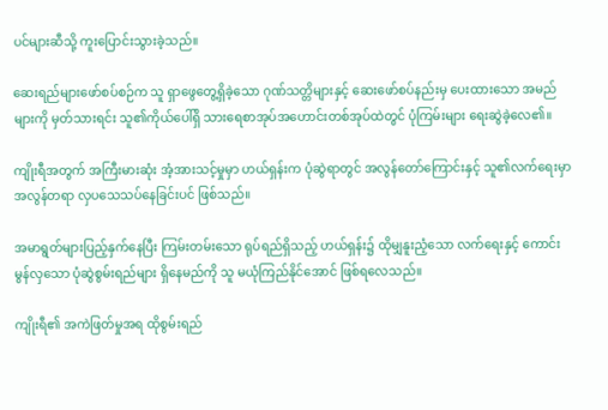ပင်များဆီသို့ ကူးပြောင်းသွားခဲ့သည်။

ဆေးရည်များဖော်စပ်စဉ်က သူ ရှာဖွေတွေ့ရှိခဲ့သော ဂုဏ်သတ္တိများနှင့် ဆေးဖော်စပ်နည်းမှ ပေးထားသော အမည်များကို မှတ်သားရင်း သူ၏ကိုယ်ပေါ်ရှိ သားရေစာအုပ်အဟောင်းတစ်အုပ်ထဲတွင် ပုံကြမ်းများ ရေးဆွဲခဲ့လေ၏။

ကျိုးရီအတွက် အကြီးမားဆုံး အံ့အားသင့်မှုမှာ ဟယ်ရှန်းက ပုံဆွဲရာတွင် အလွန်တော်ကြောင်းနှင့် သူ၏လက်ရေးမှာ အလွန်တရာ လှပသေသပ်နေခြင်းပင် ဖြစ်သည်။

အမာရွတ်များပြည့်နှက်နေပြီး ကြမ်းတမ်းသော ရုပ်ရည်ရှိသည့် ဟယ်ရှန်း၌ ထိုမျှနူးညံ့သော လက်ရေးနှင့် ကောင်းမွန်လှသော ပုံဆွဲစွမ်းရည်များ ရှိနေမည်ကို သူ မယုံကြည်နိုင်အောင် ဖြစ်ရလေသည်။

ကျိုးရီ၏ အကဲဖြတ်မှုအရ ထိုစွမ်းရည်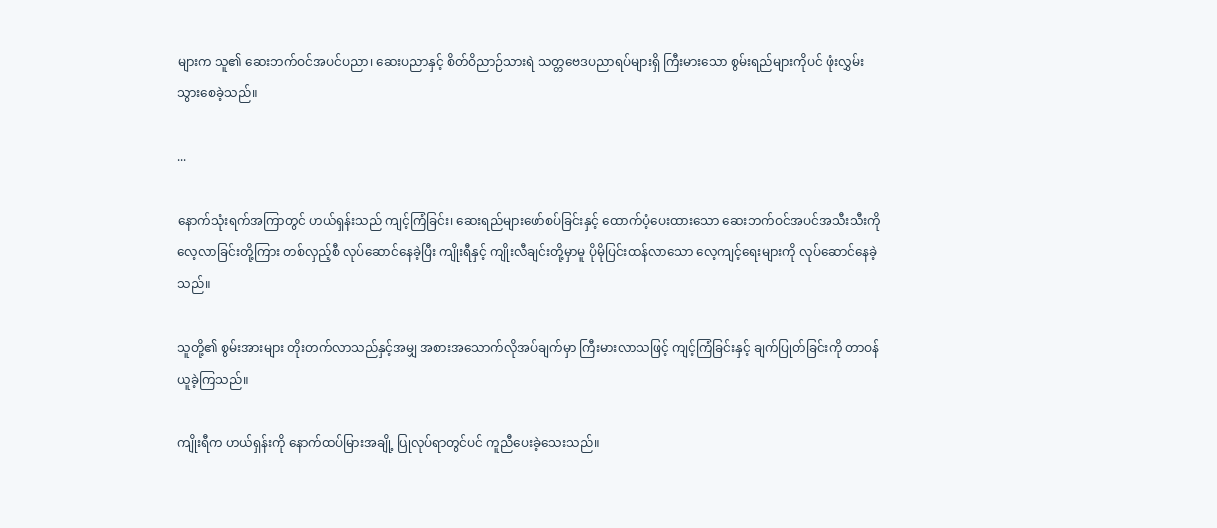များက သူ၏ ဆေးဘက်ဝင်အပင်ပညာ၊ ဆေးပညာနှင့် စိတ်ဝိညာဉ်သားရဲ သတ္တဗေဒပညာရပ်များရှိ ကြီးမားသော စွမ်းရည်များကိုပင် ဖုံးလွှမ်းသွားစေခဲ့သည်။

...

နောက်သုံးရက်အကြာတွင် ဟယ်ရှန်းသည် ကျင့်ကြံခြင်း၊ ဆေးရည်များဖော်စပ်ခြင်းနှင့် ထောက်ပံ့ပေးထားသော ဆေးဘက်ဝင်အပင်အသီးသီးကို လေ့လာခြင်းတို့ကြား တစ်လှည့်စီ လုပ်ဆောင်နေခဲ့ပြီး ကျိုးရီနှင့် ကျိုးလီချင်းတို့မှာမူ ပိုမိုပြင်းထန်လာသော လေ့ကျင့်ရေးများကို လုပ်ဆောင်နေခဲ့သည်။

သူတို့၏ စွမ်းအားများ တိုးတက်လာသည်နှင့်အမျှ အစားအသောက်လိုအပ်ချက်မှာ ကြီးမားလာသဖြင့် ကျင့်ကြံခြင်းနှင့် ချက်ပြုတ်ခြင်းကို တာဝန်ယူခဲ့ကြသည်။

ကျိုးရီက ဟယ်ရှန်းကို နောက်ထပ်မြားအချို့ ပြုလုပ်ရာတွင်ပင် ကူညီပေးခဲ့သေးသည်။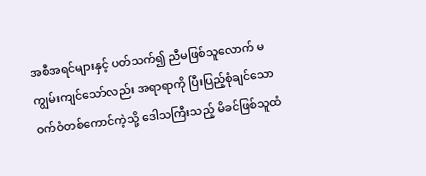အစီအရင်များနှင့် ပတ်သက်၍ ညီမဖြစ်သူလောက် မကျွမ်းကျင်သော်လည်း အရာရာကို ပြီးပြည့်စုံချင်သော ဝက်ဝံတစ်ကောင်ကဲ့သို့ ဒေါသကြီးသည့် မိခင်ဖြစ်သူထံ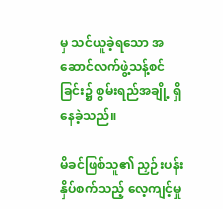မှ သင်ယူခဲ့ရသော အဆောင်လက်ဖွဲ့သန့်စင်ခြင်း၌ စွမ်းရည်အချို့ ရှိနေခဲ့သည်။

မိခင်ဖြစ်သူ၏ ညှဉ်းပန်းနှိပ်စက်သည့် လေ့ကျင့်မှု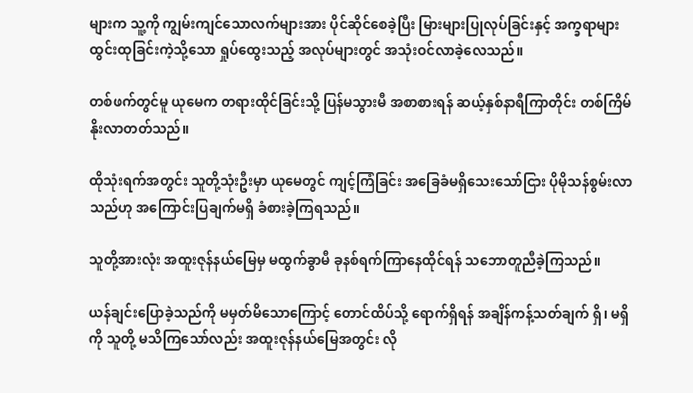များက သူ့ကို ကျွမ်းကျင်သောလက်များအား ပိုင်ဆိုင်စေခဲ့ပြီး မြားများပြုလုပ်ခြင်းနှင့် အက္ခရာများ ထွင်းထုခြင်းကဲ့သို့သော ရှုပ်ထွေးသည့် အလုပ်များတွင် အသုံးဝင်လာခဲ့လေသည်။

တစ်ဖက်တွင်မူ ယုမေက တရားထိုင်ခြင်းသို့ ပြန်မသွားမီ အစာစားရန် ဆယ့်နှစ်နာရီကြာတိုင်း တစ်ကြိမ် နိုးလာတတ်သည်။

ထိုသုံးရက်အတွင်း သူတို့သုံးဦးမှာ ယုမေတွင် ကျင့်ကြံခြင်း အခြေခံမရှိသေးသော်ငြား ပိုမိုသန်စွမ်းလာသည်ဟု အကြောင်းပြချက်မရှိ ခံစားခဲ့ကြရသည်။

သူတို့အားလုံး အထူးဇုန်နယ်မြေမှ မထွက်ခွာမီ ခုနစ်ရက်ကြာနေထိုင်ရန် သဘောတူညီခဲ့ကြသည်။

ယန်ချင်းပြောခဲ့သည်ကို မမှတ်မိသောကြောင့် တောင်ထိပ်သို့ ရောက်ရှိရန် အချိန်ကန့်သတ်ချက် ရှိ၊ မရှိကို သူတို့ မသိကြသော်လည်း အထူးဇုန်နယ်မြေအတွင်း လို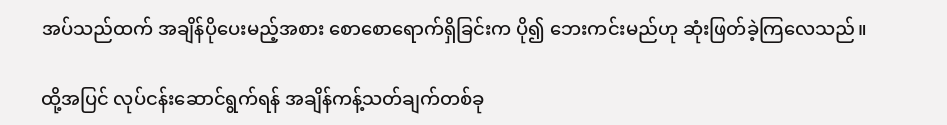အပ်သည်ထက် အချိန်ပိုပေးမည့်အစား စောစောရောက်ရှိခြင်းက ပို၍ ဘေးကင်းမည်ဟု ဆုံးဖြတ်ခဲ့ကြလေသည်။

ထို့အပြင် လုပ်ငန်းဆောင်ရွက်ရန် အချိန်ကန့်သတ်ချက်တစ်ခု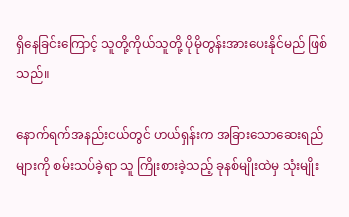ရှိနေခြင်းကြောင့် သူတို့ကိုယ်သူတို့ ပိုမိုတွန်းအားပေးနိုင်မည် ဖြစ်သည်။

နောက်ရက်အနည်းငယ်တွင် ဟယ်ရှန်းက အခြားသောဆေးရည်များကို စမ်းသပ်ခဲ့ရာ သူ ကြိုးစားခဲ့သည့် ခုနစ်မျိုးထဲမှ သုံးမျိုး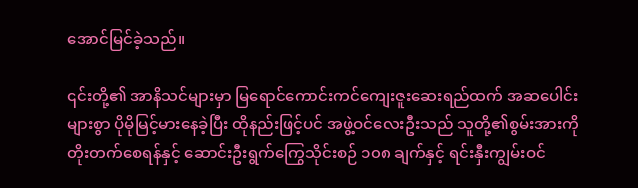အောင်မြင်ခဲ့သည်။

၎င်းတို့၏ အာနိသင်များမှာ မြရောင်ကောင်းကင်ကျေးဇူးဆေးရည်ထက် အဆပေါင်းများစွာ ပိုမိုမြင့်မားနေခဲ့ပြီး ထိုနည်းဖြင့်ပင် အဖွဲ့ဝင်လေးဦးသည် သူတို့၏စွမ်းအားကို တိုးတက်စေရန်နှင့် ဆောင်းဦးရွက်ကြွေသိုင်းစဉ် ၁၀၈ ချက်နှင့် ရင်းနှီးကျွမ်းဝင်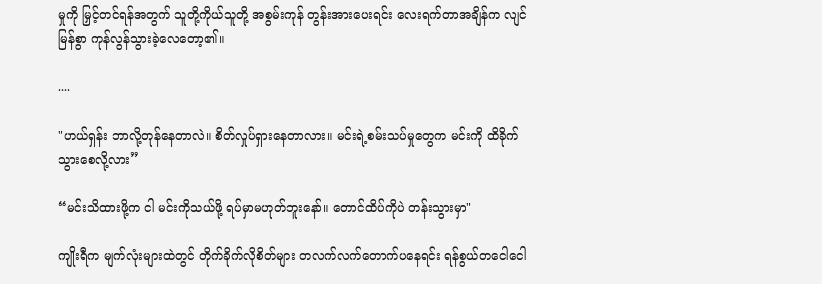မှုကို မြှင့်တင်ရန်အတွက် သူတို့ကိုယ်သူတို့ အစွမ်းကုန် တွန်းအားပေးရင်း လေးရက်တာအချိန်က လျင်မြန်စွာ ကုန်လွန်သွားခဲ့လေတော့၏။

....

"ဟယ်ရှန်း ဘာလို့တုန်နေတာလဲ။ စိတ်လှုပ်ရှားနေတာလား။ မင်းရဲ့စမ်းသပ်မှုတွေက မင်းကို ထိခိုက်သွားစေလို့လား”

“မင်းသိထားဖို့က ငါ မင်းကိုသယ်ဖို့ ရပ်မှာမဟုတ်ဘူးနော်။ တောင်ထိပ်ကိုပဲ တန်းသွားမှာ"

ကျိုးရီက မျက်လုံးများထဲတွင် တိုက်ခိုက်လိုစိတ်များ တလက်လက်တောက်ပနေရင်း ရန်စွယ်တငေါငေါ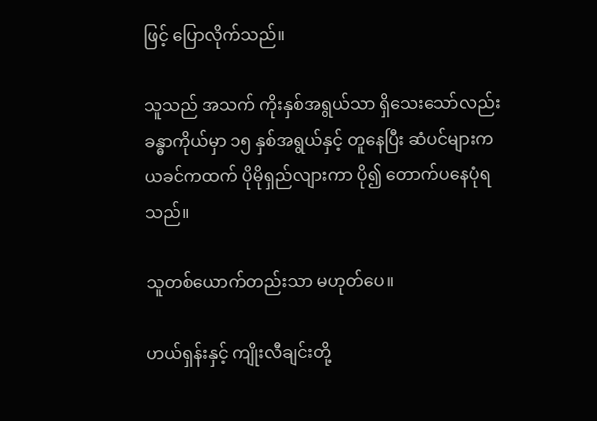ဖြင့် ပြောလိုက်သည်။

သူသည် အသက် ကိုးနှစ်အရွယ်သာ ရှိသေးသော်လည်း ခန္ဓာကိုယ်မှာ ၁၅ နှစ်အရွယ်နှင့် တူနေပြီး ဆံပင်များက ယခင်ကထက် ပိုမိုရှည်လျားကာ ပို၍ တောက်ပနေပုံရသည်။

သူတစ်ယောက်တည်းသာ မဟုတ်ပေ။

ဟယ်ရှန်းနှင့် ကျိုးလီချင်းတို့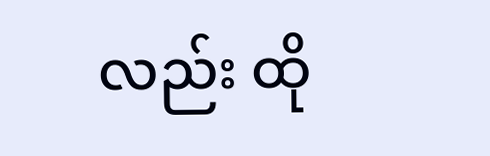လည်း ထို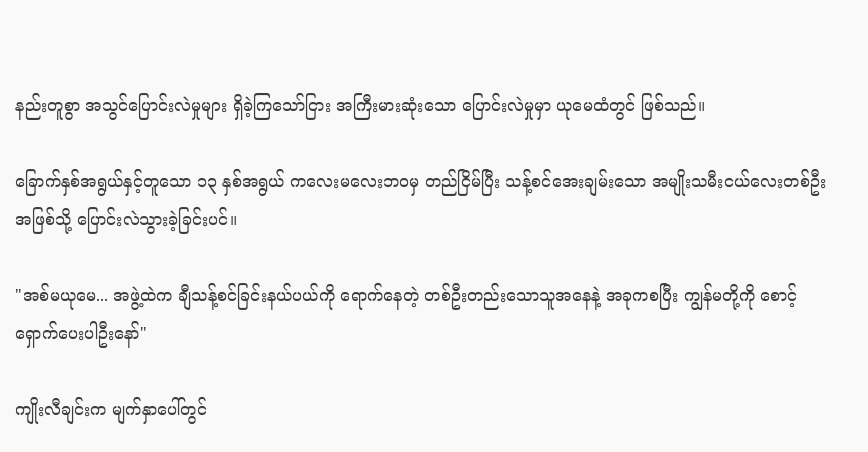နည်းတူစွာ အသွင်ပြောင်းလဲမှုများ ရှိခဲ့ကြသော်ငြား အကြီးမားဆုံးသော ပြောင်းလဲမှုမှာ ယုမေထံတွင် ဖြစ်သည်။

ခြောက်နှစ်အရွယ်နှင့်တူသော ၁၃ နှစ်အရွယ် ကလေးမလေးဘဝမှ တည်ငြိမ်ပြီး သန့်စင်အေးချမ်းသော အမျိုးသမီးငယ်လေးတစ်ဦးအဖြစ်သို့ ပြောင်းလဲသွားခဲ့ခြင်းပင်။

"အစ်မယုမေ... အဖွဲ့ထဲက ချီသန့်စင်ခြင်းနယ်ပယ်ကို ရောက်နေတဲ့ တစ်ဦးတည်းသောသူအနေနဲ့ အခုကစပြီး ကျွန်မတို့ကို စောင့်ရှောက်ပေးပါဦးနော်"

ကျိုးလီချင်းက မျက်နှာပေါ်တွင်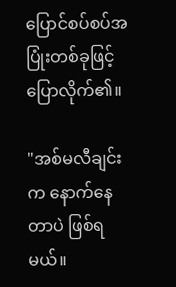ပြောင်စပ်စပ်အပြုံးတစ်ခုဖြင့် ပြောလိုက်၏။

"အစ်မလီချင်းက နောက်နေတာပဲ ဖြစ်ရမယ်။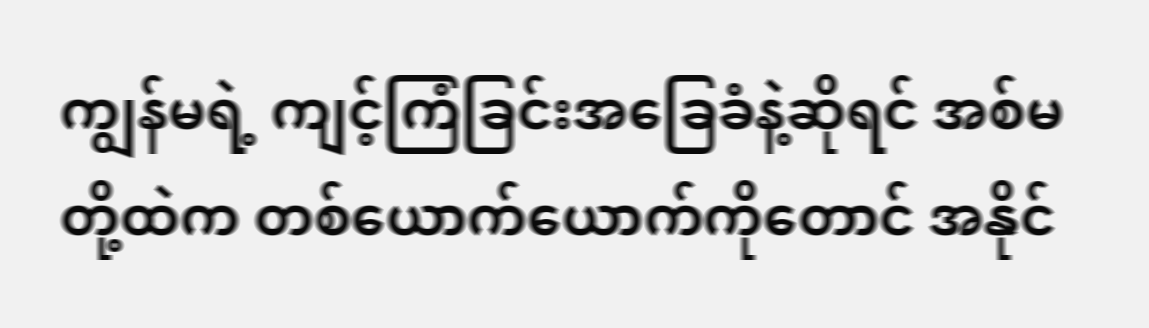ကျွန်မရဲ့ ကျင့်ကြံခြင်းအခြေခံနဲ့ဆိုရင် အစ်မတို့ထဲက တစ်ယောက်ယောက်ကိုတောင် အနိုင်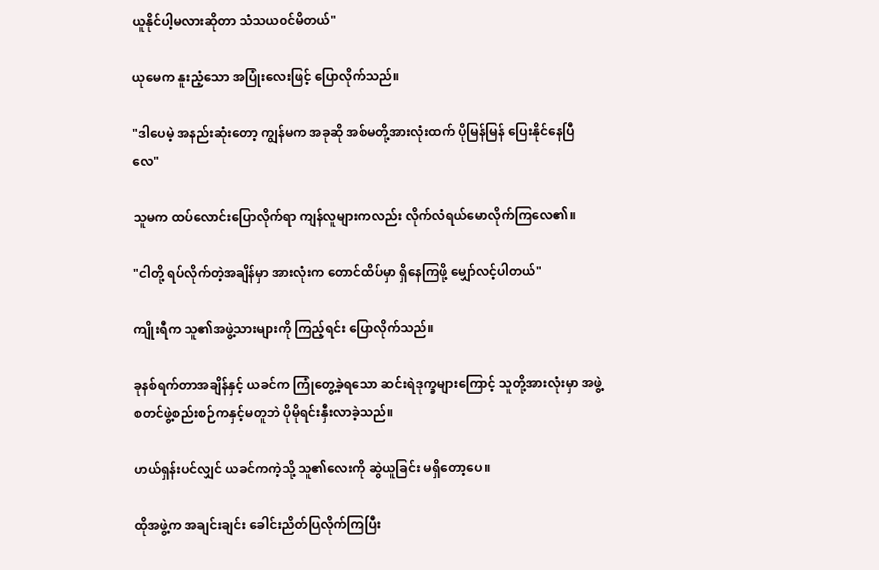ယူနိုင်ပါ့မလားဆိုတာ သံသယ၀င်မိတယ်"

ယုမေက နူးညံ့သော အပြုံးလေးဖြင့် ပြောလိုက်သည်။

"ဒါပေမဲ့ အနည်းဆုံးတော့ ကျွန်မက အခုဆို အစ်မတို့အားလုံးထက် ပိုမြန်မြန် ပြေးနိုင်နေပြီလေ"

သူမက ထပ်လောင်းပြောလိုက်ရာ ကျန်လူများကလည်း လိုက်လံရယ်မောလိုက်ကြလေ၏။

"ငါတို့ ရပ်လိုက်တဲ့အချိန်မှာ အားလုံးက တောင်ထိပ်မှာ ရှိနေကြဖို့ မျှော်လင့်ပါတယ်"

ကျိုးရီက သူ၏အဖွဲ့သားများကို ကြည့်ရင်း ပြောလိုက်သည်။

ခုနစ်ရက်တာအချိန်နှင့် ယခင်က ကြုံတွေ့ခဲ့ရသော ဆင်းရဲဒုက္ခများကြောင့် သူတို့အားလုံးမှာ အဖွဲ့စတင်ဖွဲ့စည်းစဉ်ကနှင့်မတူဘဲ ပိုမိုရင်းနှီးလာခဲ့သည်။

ဟယ်ရှန်းပင်လျှင် ယခင်ကကဲ့သို့ သူ၏လေးကို ဆွဲယူခြင်း မရှိတော့ပေ။

ထိုအဖွဲ့က အချင်းချင်း ခေါင်းညိတ်ပြလိုက်ကြပြီး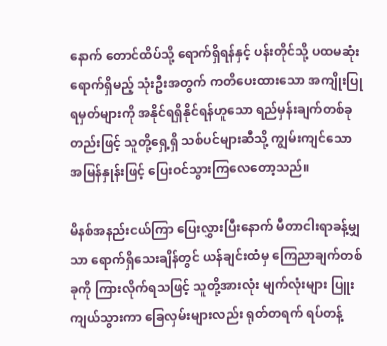နောက် တောင်ထိပ်သို့ ရောက်ရှိရန်နှင့် ပန်းတိုင်သို့ ပထမဆုံးရောက်ရှိမည့် သုံးဦးအတွက် ကတိပေးထားသော အကျိုးပြုရမှတ်များကို အနိုင်ရရှိနိုင်ရန်ဟူသော ရည်မှန်းချက်တစ်ခုတည်းဖြင့် သူတို့ရှေ့ရှိ သစ်ပင်များဆီသို့ ကျွမ်းကျင်သော အမြန်နှုန်းဖြင့် ပြေးဝင်သွားကြလေတော့သည်။

မိနစ်အနည်းငယ်ကြာ ပြေးလွှားပြီးနောက် မီတာငါးရာခန့်မျှသာ ရောက်ရှိသေးချိန်တွင် ယန်ချင်းထံမှ ကြေညာချက်တစ်ခုကို ကြားလိုက်ရသဖြင့် သူတို့အားလုံး မျက်လုံးများ ပြူးကျယ်သွားကာ ခြေလှမ်းများလည်း ရုတ်တရက် ရပ်တန့်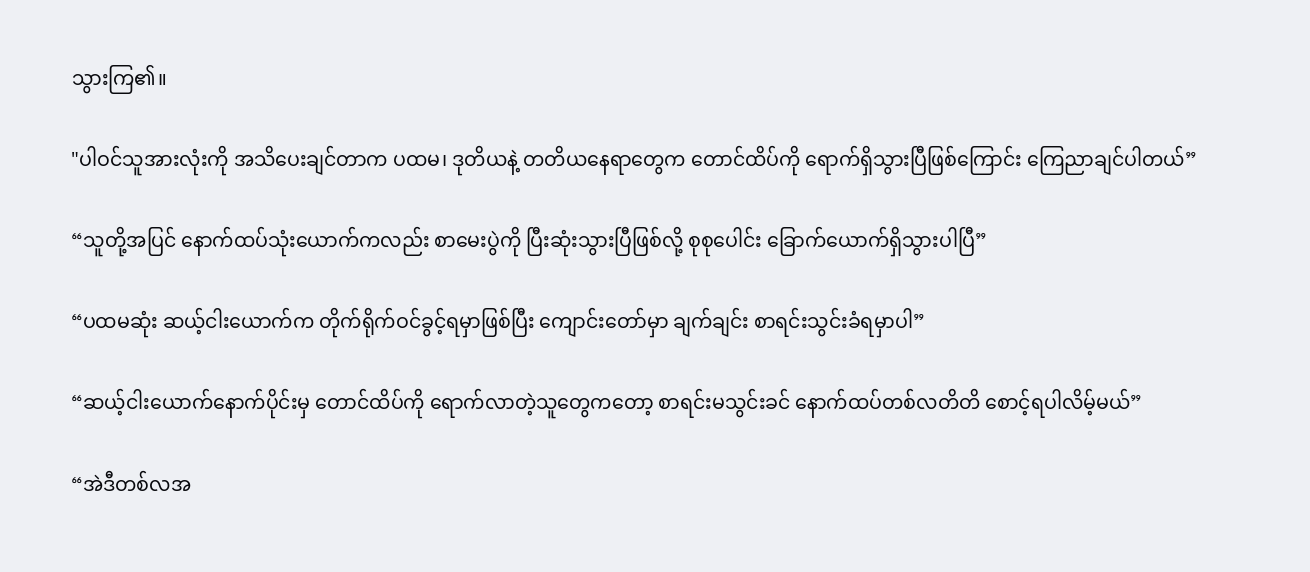သွားကြ၏။

"ပါဝင်သူအားလုံးကို အသိပေးချင်တာက ပထမ၊ ဒုတိယနဲ့ တတိယနေရာတွေက တောင်ထိပ်ကို ရောက်ရှိသွားပြီဖြစ်ကြောင်း ကြေညာချင်ပါတယ်”

“သူတို့အပြင် နောက်ထပ်သုံးယောက်ကလည်း စာမေးပွဲကို ပြီးဆုံးသွားပြီဖြစ်လို့ စုစုပေါင်း ခြောက်ယောက်ရှိသွားပါပြီ”

“ပထမဆုံး ဆယ့်ငါးယောက်က တိုက်ရိုက်ဝင်ခွင့်ရမှာဖြစ်ပြီး ကျောင်းတော်မှာ ချက်ချင်း စာရင်းသွင်းခံရမှာပါ”

“ဆယ့်ငါးယောက်နောက်ပိုင်းမှ တောင်ထိပ်ကို ရောက်လာတဲ့သူတွေကတော့ စာရင်းမသွင်းခင် နောက်ထပ်တစ်လတိတိ စောင့်ရပါလိမ့်မယ်”

“အဲဒီတစ်လအ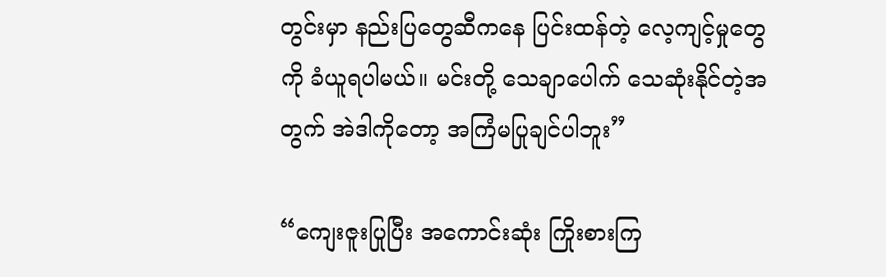တွင်းမှာ နည်းပြတွေဆီကနေ ပြင်းထန်တဲ့ လေ့ကျင့်မှုတွေကို ခံယူရပါမယ်။ မင်းတို့ သေချာပေါက် သေဆုံးနိုင်တဲ့အတွက် အဲဒါကိုတော့ အကြံမပြုချင်ပါဘူး”

“ကျေးဇူးပြုပြီး အကောင်းဆုံး ကြိုးစားကြ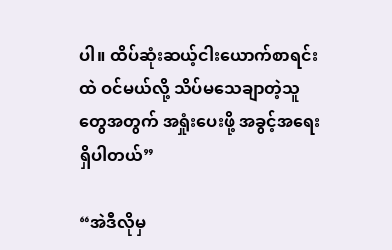ပါ။ ထိပ်ဆုံးဆယ့်ငါးယောက်စာရင်းထဲ ဝင်မယ်လို့ သိပ်မသေချာတဲ့သူတွေအတွက် အရှုံးပေးဖို့ အခွင့်အရေးရှိပါတယ်”

“အဲဒီလိုမှ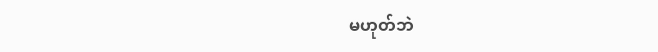မဟုတ်ဘဲ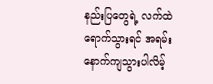နည်းပြတွေရဲ့ လက်ထဲရောက်သွားရင် အရမ်းနောက်ကျသွားပါလိမ့်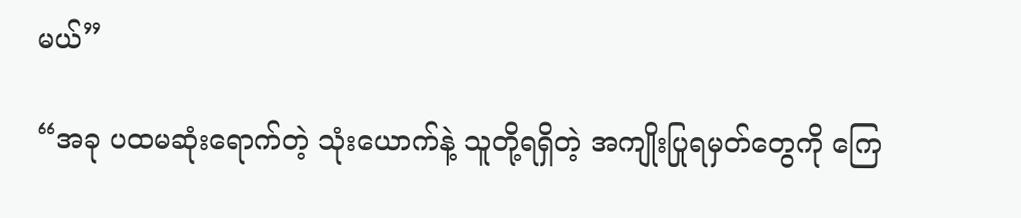မယ်”

“အခု ပထမဆုံးရောက်တဲ့ သုံးယောက်နဲ့ သူတို့ရရှိတဲ့ အကျိုးပြုရမှတ်တွေကို ကြေ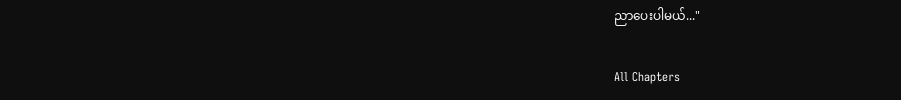ညာပေးပါမယ်..."

All Chapters